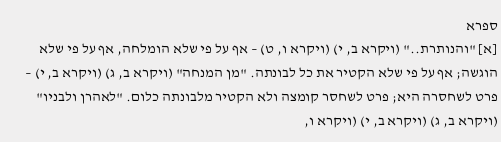ספרא
[א] "והנותרת.." (ויקרא ב, י) (ויקרא ו, ט) – אף על פי שלא הומלחה, אף על פי שלא הוגשה; אף על פי שלא הקטיר את כל לבונתה. "מן המנחה" (ויקרא ב, ג) (ויקרא ב, י) – פרט לשחסרה היא; פרט לשחסר קומצה ולא הקטיר מלבונתה כלום. "לאהרן ולבניו" (ויקרא ב, ג) (ויקרא ב, י) (ויקרא ו,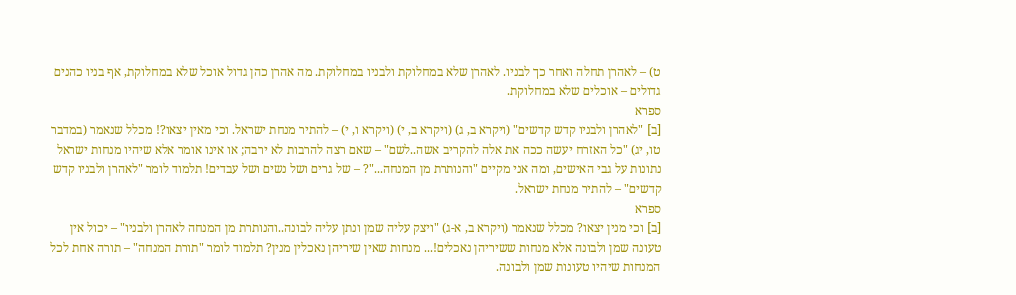ט) – לאהרן תחלה ואחר כך לבניו. לאהרן שלא במחלוקת ולבניו במחלוקת. מה אהרן כהן גדול אוכל שלא במחלוקת, אף בניו כהנים גדולים – אוכלים שלא במחלוקת.
ספרא
[ב] "לאהרן ולבניו קדש קדשים" (ויקרא ב, ג) (ויקרא ב, י) (ויקרא ו, י) – להתיר מנחת ישראל. וכי מאין יצאו?! מכלל שנאמר (במדבר טו, יג) "כל האזרח יעשה ככה את אלה להקריב אשה..לשם" – שאם רצה להרבות לא ירבה; או אינו אומר אלא שיהיו מנחות ישראל נתונות על גבי האישים, ומה אני מקיים "והנותרת מן המנחה..."? – של גרים ושל נשים ושל עבדים! תלמוד לומר "לאהרן ולבניו קדש קדשים" – להתיר מנחת ישראל.
ספרא
[ב] וכי מנין יצאו? מכלל שנאמר (ויקרא ב, א-ג) "ויצק עליה שמן ונתן עליה לבונה..והנותרת מן המנחה לאהרן ולבניו" – יכול אין טעונה שמן ולבונה אלא מנחות ששיריהן נאכלים!... מנחות שאין שיריהן נאכלין מנין? תלמוד לומר "תורת המנחה" – תורה אחת לכל המנחות שיהיו טעונות שמן ולבונה.